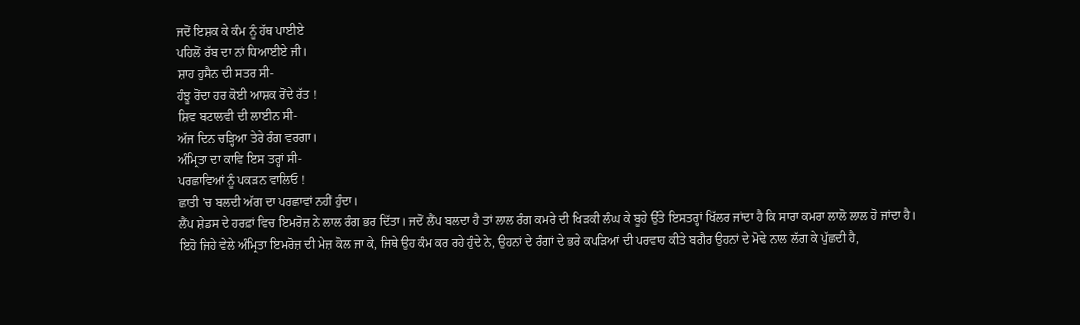ਜਦੋਂ ਇਸ਼ਕ ਕੇ ਕੰਮ ਨੂੰ ਹੱਥ ਪਾਈਏ
ਪਹਿਲੋਂ ਰੱਬ ਦਾ ਨਾਂ ਧਿਆਈਏ ਜੀ।
ਸ਼ਾਹ ਹੁਸੈਨ ਦੀ ਸਤਰ ਸੀ-
ਹੰਝੂ ਰੋਂਦਾ ਹਰ ਕੋਈ ਆਸ਼ਕ ਰੋਂਦੇ ਰੱਤ !
ਸ਼ਿਵ ਬਟਾਲਵੀ ਦੀ ਲਾਈਨ ਸੀ-
ਅੱਜ ਦਿਨ ਚੜ੍ਹਿਆ ਤੇਰੇ ਰੰਗ ਵਰਗਾ।
ਅੰਮ੍ਰਿਤਾ ਦਾ ਕਾਵਿ ਇਸ ਤਰ੍ਹਾਂ ਸੀ-
ਪਰਛਾਵਿਆਂ ਨੂੰ ਪਕੜਨ ਵਾਲਿਓ !
ਛਾਤੀ 'ਚ ਬਲਦੀ ਅੱਗ ਦਾ ਪਰਛਾਵਾਂ ਨਹੀਂ ਹੁੰਦਾ।
ਲੈਂਪ ਸ਼ੇਡਸ ਦੇ ਹਰਫ਼ਾਂ ਵਿਚ ਇਮਰੋਜ਼ ਨੇ ਲਾਲ ਰੰਗ ਭਰ ਦਿੱਤਾ। ਜਦੋਂ ਲੈਂਪ ਬਲਦਾ ਹੈ ਤਾਂ ਲਾਲ ਰੰਗ ਕਮਰੇ ਦੀ ਖਿੜਕੀ ਲੰਘ ਕੇ ਬੂਹੇ ਉੱਤੇ ਇਸਤਰ੍ਹਾਂ ਖਿੱਲਰ ਜਾਂਦਾ ਹੈ ਕਿ ਸਾਰਾ ਕਮਰਾ ਲਾਲੋ ਲਾਲ ਹੋ ਜਾਂਦਾ ਹੈ। ਇਹੋ ਜਿਹੇ ਵੇਲੇ ਅੰਮ੍ਰਿਤਾ ਇਮਰੋਜ਼ ਦੀ ਮੇਜ਼ ਕੋਲ ਜਾ ਕੇ, ਜਿਥੇ ਉਹ ਕੰਮ ਕਰ ਰਹੇ ਹੁੰਦੇ ਨੇ, ਉਹਨਾਂ ਦੇ ਰੰਗਾਂ ਦੇ ਭਰੇ ਕਪੜਿਆਂ ਦੀ ਪਰਵਾਹ ਕੀਤੇ ਬਗੈਰ ਉਹਨਾਂ ਦੇ ਮੋਢੇ ਨਾਲ ਲੱਗ ਕੇ ਪੁੱਛਦੀ ਹੈ,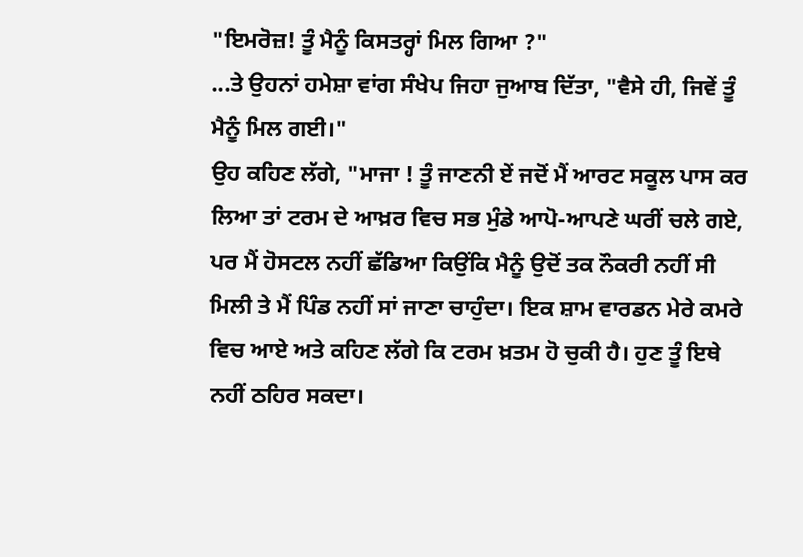"ਇਮਰੋਜ਼! ਤੂੰ ਮੈਨੂੰ ਕਿਸਤਰ੍ਹਾਂ ਮਿਲ ਗਿਆ ?"
...ਤੇ ਉਹਨਾਂ ਹਮੇਸ਼ਾ ਵਾਂਗ ਸੰਖੇਪ ਜਿਹਾ ਜੁਆਬ ਦਿੱਤਾ, "ਵੈਸੇ ਹੀ, ਜਿਵੇਂ ਤੂੰ ਮੈਨੂੰ ਮਿਲ ਗਈ।"
ਉਹ ਕਹਿਣ ਲੱਗੇ, "ਮਾਜਾ ! ਤੂੰ ਜਾਣਨੀ ਏਂ ਜਦੋਂ ਮੈਂ ਆਰਟ ਸਕੂਲ ਪਾਸ ਕਰ ਲਿਆ ਤਾਂ ਟਰਮ ਦੇ ਆਖ਼ਰ ਵਿਚ ਸਭ ਮੁੰਡੇ ਆਪੋ-ਆਪਣੇ ਘਰੀਂ ਚਲੇ ਗਏ, ਪਰ ਮੈਂ ਹੋਸਟਲ ਨਹੀਂ ਛੱਡਿਆ ਕਿਉਂਕਿ ਮੈਨੂੰ ਉਦੋਂ ਤਕ ਨੌਕਰੀ ਨਹੀਂ ਸੀ ਮਿਲੀ ਤੇ ਮੈਂ ਪਿੰਡ ਨਹੀਂ ਸਾਂ ਜਾਣਾ ਚਾਹੁੰਦਾ। ਇਕ ਸ਼ਾਮ ਵਾਰਡਨ ਮੇਰੇ ਕਮਰੇ ਵਿਚ ਆਏ ਅਤੇ ਕਹਿਣ ਲੱਗੇ ਕਿ ਟਰਮ ਖ਼ਤਮ ਹੋ ਚੁਕੀ ਹੈ। ਹੁਣ ਤੂੰ ਇਥੇ ਨਹੀਂ ਠਹਿਰ ਸਕਦਾ।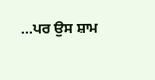...ਪਰ ਉਸ ਸ਼ਾਮ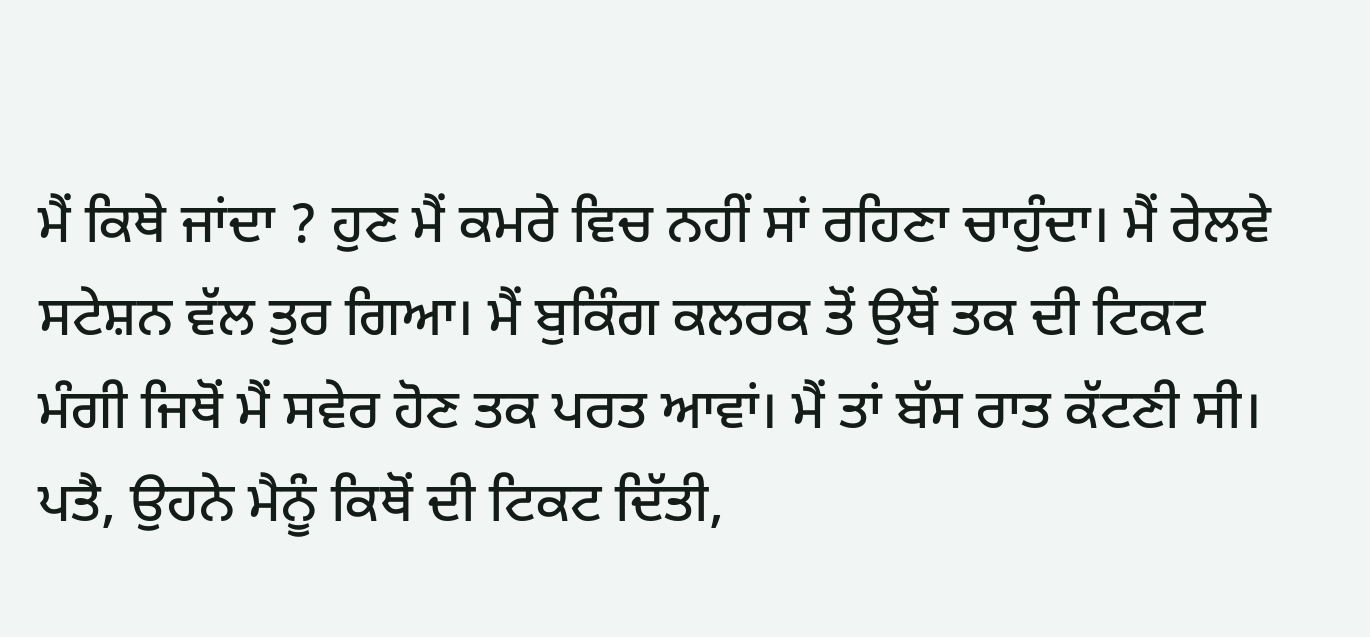ਮੈਂ ਕਿਥੇ ਜਾਂਦਾ ? ਹੁਣ ਮੈਂ ਕਮਰੇ ਵਿਚ ਨਹੀਂ ਸਾਂ ਰਹਿਣਾ ਚਾਹੁੰਦਾ। ਮੈਂ ਰੇਲਵੇ ਸਟੇਸ਼ਨ ਵੱਲ ਤੁਰ ਗਿਆ। ਮੈਂ ਬੁਕਿੰਗ ਕਲਰਕ ਤੋਂ ਉਥੋਂ ਤਕ ਦੀ ਟਿਕਟ ਮੰਗੀ ਜਿਥੋਂ ਮੈਂ ਸਵੇਰ ਹੋਣ ਤਕ ਪਰਤ ਆਵਾਂ। ਮੈਂ ਤਾਂ ਬੱਸ ਰਾਤ ਕੱਟਣੀ ਸੀ। ਪਤੈ, ਉਹਨੇ ਮੈਨੂੰ ਕਿਥੋਂ ਦੀ ਟਿਕਟ ਦਿੱਤੀ,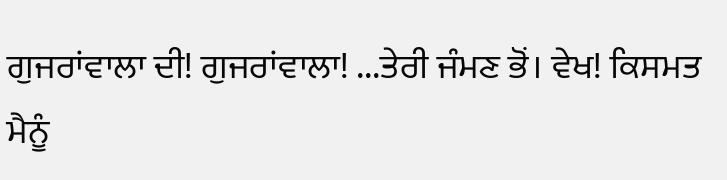ਗੁਜਰਾਂਵਾਲਾ ਦੀ! ਗੁਜਰਾਂਵਾਲਾ! ...ਤੇਰੀ ਜੰਮਣ ਭੋਂ। ਵੇਖ! ਕਿਸਮਤ ਮੈਨੂੰ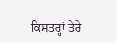ਕਿਸਤਰ੍ਹਾਂ ਤੇਰੇ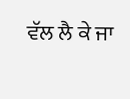ਵੱਲ ਲੈ ਕੇ ਜਾ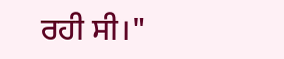ਰਹੀ ਸੀ।"